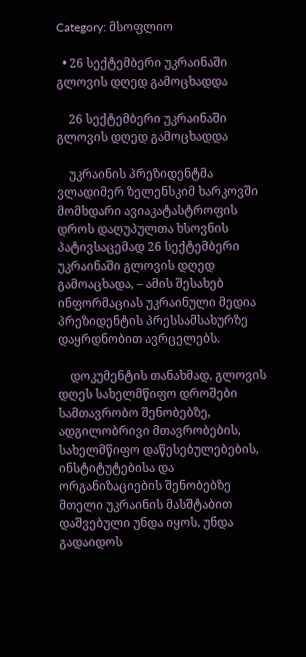Category: მსოფლიო

  • 26 სექტემბერი უკრაინაში გლოვის დღედ გამოცხადდა

    26 სექტემბერი უკრაინაში გლოვის დღედ გამოცხადდა

    უკრაინის პრეზიდენტმა ვლადიმერ ზელენსკიმ ხარკოვში მომხდარი ავიაკატასტროფის დროს დაღუპულთა ხსოვნის პატივსაცემად 26 სექტემბერი უკრაინაში გლოვის დღედ გამოაცხადა, – ამის შესახებ ინფორმაციას უკრაინული მედია პრეზიდენტის პრესსამსახურზე დაყრდნობით ავრცელებს.

    დოკუმენტის თანახმად, გლოვის დღეს სახელმწიფო დროშები სამთავრობო შენობებზე, ადგილობრივი მთავრობების, სახელმწიფო დაწესებულებების, ინსტიტუტებისა და ორგანიზაციების შენობებზე მთელი უკრაინის მასშტაბით დაშვებული უნდა იყოს. უნდა გადაიდოს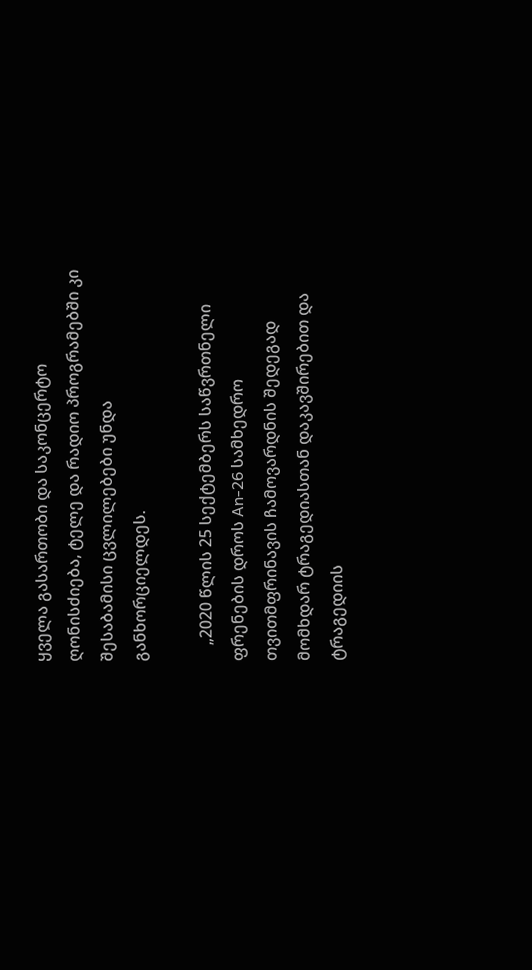ყველა გასართობი და საკონცერტო ღონისძიება, ტელე და რადიო პროგრამებში კი შესაბამისი ცვლილებები უნდა განხორციელდეს.

    „2020 წლის 25 სექტემბერს საწვრთნელი ფრენების დროს An-26 სამხედრო თვითმფრინავის ჩამოვარდნის შედეგად მომხდარ ტრაგედიასთან დაკავშირებით და ტრაგედიის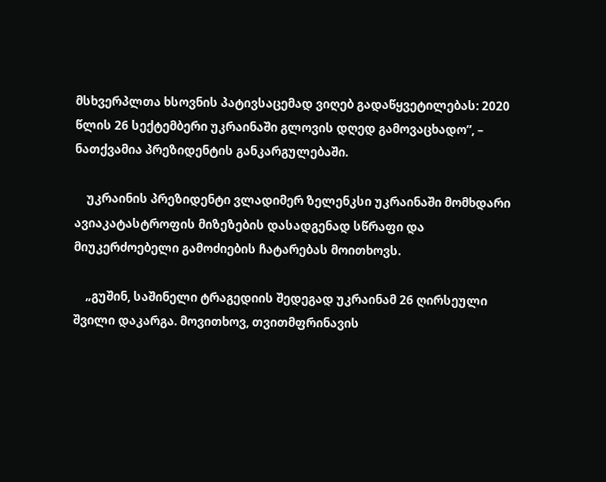მსხვერპლთა ხსოვნის პატივსაცემად ვიღებ გადაწყვეტილებას: 2020 წლის 26 სექტემბერი უკრაინაში გლოვის დღედ გამოვაცხადო”, – ნათქვამია პრეზიდენტის განკარგულებაში.

    უკრაინის პრეზიდენტი ვლადიმერ ზელენკსი უკრაინაში მომხდარი ავიაკატასტროფის მიზეზების დასადგენად სწრაფი და მიუკერძოებელი გამოძიების ჩატარებას მოითხოვს.

    „გუშინ, საშინელი ტრაგედიის შედეგად უკრაინამ 26 ღირსეული შვილი დაკარგა. მოვითხოვ, თვითმფრინავის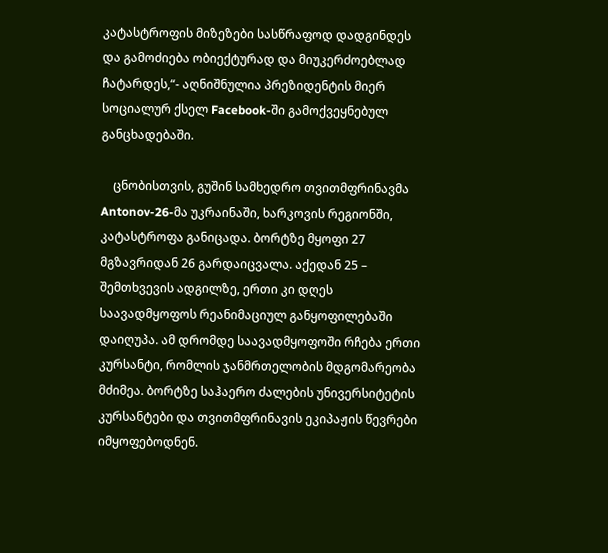კატასტროფის მიზეზები სასწრაფოდ დადგინდეს და გამოძიება ობიექტურად და მიუკერძოებლად ჩატარდეს,“- აღნიშნულია პრეზიდენტის მიერ სოციალურ ქსელ Facebook-ში გამოქვეყნებულ განცხადებაში.

    ცნობისთვის, გუშინ სამხედრო თვითმფრინავმა Antonov-26-მა უკრაინაში, ხარკოვის რეგიონში, კატასტროფა განიცადა. ბორტზე მყოფი 27 მგზავრიდან 26 გარდაიცვალა. აქედან 25 – შემთხვევის ადგილზე, ერთი კი დღეს საავადმყოფოს რეანიმაციულ განყოფილებაში დაიღუპა. ამ დრომდე საავადმყოფოში რჩება ერთი კურსანტი, რომლის ჯანმრთელობის მდგომარეობა მძიმეა. ბორტზე საჰაერო ძალების უნივერსიტეტის კურსანტები და თვითმფრინავის ეკიპაჟის წევრები იმყოფებოდნენ.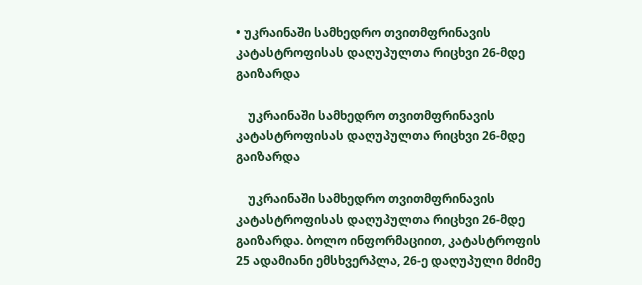• უკრაინაში სამხედრო თვითმფრინავის კატასტროფისას დაღუპულთა რიცხვი 26-მდე გაიზარდა

    უკრაინაში სამხედრო თვითმფრინავის კატასტროფისას დაღუპულთა რიცხვი 26-მდე გაიზარდა

    უკრაინაში სამხედრო თვითმფრინავის კატასტროფისას დაღუპულთა რიცხვი 26-მდე გაიზარდა. ბოლო ინფორმაციით, კატასტროფის 25 ადამიანი ემსხვერპლა, 26-ე დაღუპული მძიმე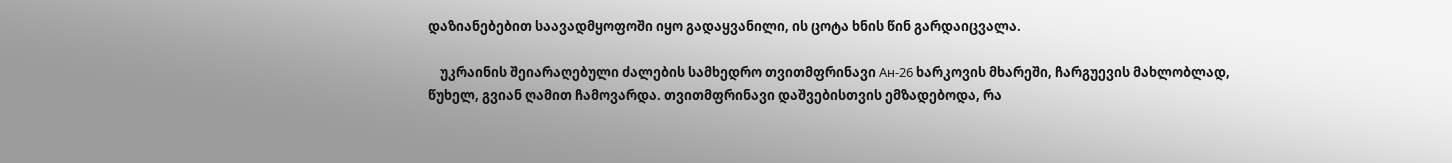დაზიანებებით საავადმყოფოში იყო გადაყვანილი, ის ცოტა ხნის წინ გარდაიცვალა.

    უკრაინის შეიარაღებული ძალების სამხედრო თვითმფრინავი Ан-26 ხარკოვის მხარეში, ჩარგუევის მახლობლად, წუხელ, გვიან ღამით ჩამოვარდა. თვითმფრინავი დაშვებისთვის ემზადებოდა, რა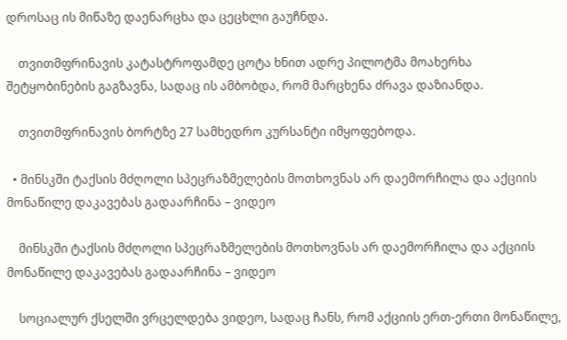დროსაც ის მიწაზე დაენარცხა და ცეცხლი გაუჩნდა.

    თვითმფრინავის კატასტროფამდე ცოტა ხნით ადრე პილოტმა მოახერხა შეტყობინების გაგზავნა, სადაც ის ამბობდა, რომ მარცხენა ძრავა დაზიანდა.

    თვითმფრინავის ბორტზე 27 სამხედრო კურსანტი იმყოფებოდა.

  • მინსკში ტაქსის მძღოლი სპეცრაზმელების მოთხოვნას არ დაემორჩილა და აქციის მონაწილე დაკავებას გადაარჩინა – ვიდეო

    მინსკში ტაქსის მძღოლი სპეცრაზმელების მოთხოვნას არ დაემორჩილა და აქციის მონაწილე დაკავებას გადაარჩინა – ვიდეო

    სოციალურ ქსელში ვრცელდება ვიდეო, სადაც ჩანს, რომ აქციის ერთ-ერთი მონაწილე,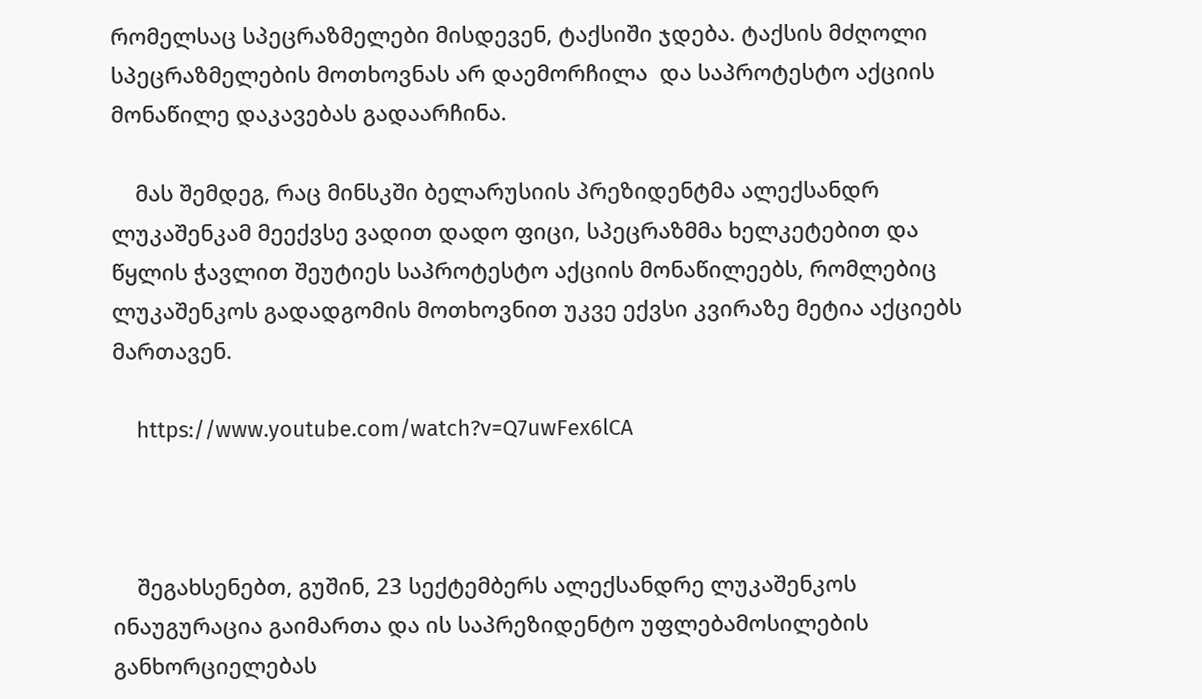რომელსაც სპეცრაზმელები მისდევენ, ტაქსიში ჯდება. ტაქსის მძღოლი სპეცრაზმელების მოთხოვნას არ დაემორჩილა  და საპროტესტო აქციის მონაწილე დაკავებას გადაარჩინა.

    მას შემდეგ, რაც მინსკში ბელარუსიის პრეზიდენტმა ალექსანდრ ლუკაშენკამ მეექვსე ვადით დადო ფიცი, სპეცრაზმმა ხელკეტებით და წყლის ჭავლით შეუტიეს საპროტესტო აქციის მონაწილეებს, რომლებიც ლუკაშენკოს გადადგომის მოთხოვნით უკვე ექვსი კვირაზე მეტია აქციებს მართავენ.

    https://www.youtube.com/watch?v=Q7uwFex6lCA



    შეგახსენებთ, გუშინ, 23 სექტემბერს ალექსანდრე ლუკაშენკოს ინაუგურაცია გაიმართა და ის საპრეზიდენტო უფლებამოსილების განხორციელებას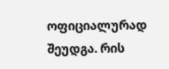ოფიციალურად შეუდგა. რის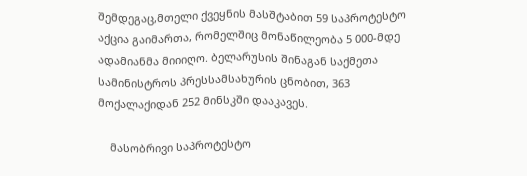შემდეგაც,მთელი ქვეყნის მასშტაბით 59 საპროტესტო აქცია გაიმართა, რომელშიც მონაწილეობა 5 000-მდე ადამიანმა მიიიღო. ბელარუსის შინაგან საქმეთა სამინისტროს პრესსამსახურის ცნობით, 363 მოქალაქიდან 252 მინსკში დააკავეს.

    მასობრივი საპროტესტო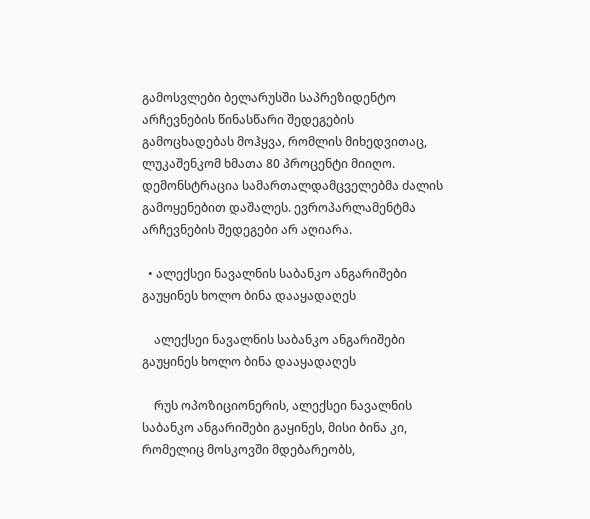გამოსვლები ბელარუსში საპრეზიდენტო არჩევნების წინასწარი შედეგების გამოცხადებას მოჰყვა, რომლის მიხედვითაც, ლუკაშენკომ ხმათა 80 პროცენტი მიიღო. დემონსტრაცია სამართალდამცველებმა ძალის გამოყენებით დაშალეს. ევროპარლამენტმა არჩევნების შედეგები არ აღიარა.

  • ალექსეი ნავალნის საბანკო ანგარიშები გაუყინეს ხოლო ბინა დააყადაღეს

    ალექსეი ნავალნის საბანკო ანგარიშები გაუყინეს ხოლო ბინა დააყადაღეს

    რუს ოპოზიციონერის, ალექსეი ნავალნის საბანკო ანგარიშები გაყინეს, მისი ბინა კი, რომელიც მოსკოვში მდებარეობს,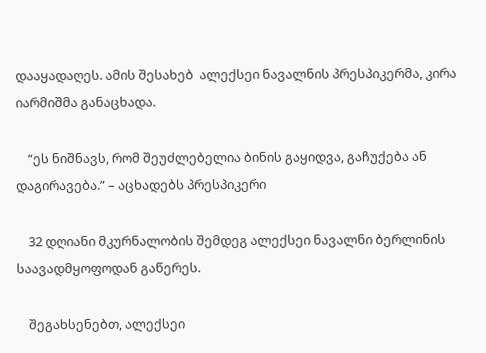დააყადაღეს. ამის შესახებ  ალექსეი ნავალნის პრესპიკერმა, კირა იარმიშმა განაცხადა.

    “ეს ნიშნავს, რომ შეუძლებელია ბინის გაყიდვა, გაჩუქება ან დაგირავება.” – აცხადებს პრესპიკერი

    32 დღიანი მკურნალობის შემდეგ ალექსეი ნავალნი ბერლინის საავადმყოფოდან გაწერეს.

    შეგახსენებთ, ალექსეი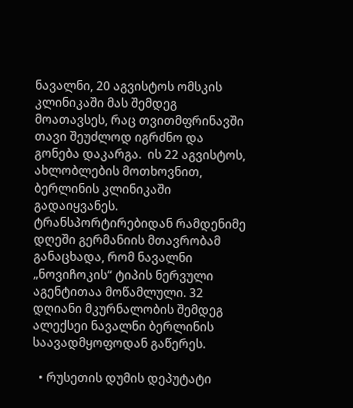ნავალნი, 20 აგვისტოს ომსკის კლინიკაში მას შემდეგ მოათავსეს, რაც თვითმფრინავში თავი შეუძლოდ იგრძნო და გონება დაკარგა.  ის 22 აგვისტოს, ახლობლების მოთხოვნით, ბერლინის კლინიკაში გადაიყვანეს. ტრანსპორტირებიდან რამდენიმე დღეში გერმანიის მთავრობამ განაცხადა, რომ ნავალნი „ნოვიჩოკის“ ტიპის ნერვული აგენტითაა მოწამლული. 32 დღიანი მკურნალობის შემდეგ ალექსეი ნავალნი ბერლინის საავადმყოფოდან გაწერეს.

  • რუსეთის დუმის დეპუტატი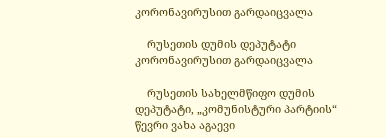კორონავირუსით გარდაიცვალა

    რუსეთის დუმის დეპუტატი კორონავირუსით გარდაიცვალა

    რუსეთის სახელმწიფო დუმის დეპუტატი, „კომუნისტური პარტიის“ წევრი ვახა აგაევი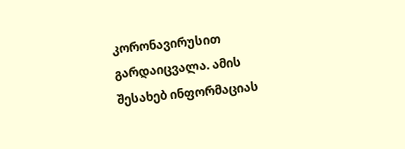კორონავირუსით გარდაიცვალა. ამის შესახებ ინფორმაციას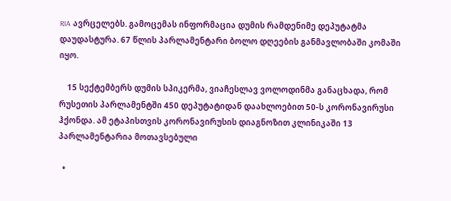RIA ავრცელებს. გამოცემას ინფორმაცია დუმის რამდენიმე დეპუტატმა დაუდასტურა. 67 წლის პარლამენტარი ბოლო დღეების განმავლობაში კომაში იყო.

    15 სექტემბერს დუმის სპიკერმა, ვიაჩესლავ ვოლოდინმა განაცხადა, რომ რუსეთის პარლამენტში 450 დეპუტატიდან დაახლოებით 50-ს კორონავირუსი ჰქონდა. ამ ეტაპისთვის კორონავირუსის დიაგნოზით კლინიკაში 13 პარლამენტარია მოთავსებული

  •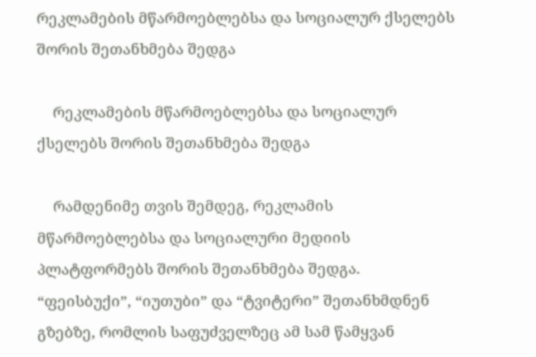რეკლამების მწარმოებლებსა და სოციალურ ქსელებს შორის შეთანხმება შედგა

    რეკლამების მწარმოებლებსა და სოციალურ ქსელებს შორის შეთანხმება შედგა

    რამდენიმე თვის შემდეგ, რეკლამის მწარმოებლებსა და სოციალური მედიის პლატფორმებს შორის შეთანხმება შედგა. “ფეისბუქი”, “იუთუბი” და “ტვიტერი” შეთანხმდნენ გზებზე, რომლის საფუძველზეც ამ სამ წამყვან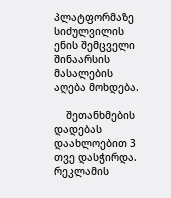პლატფორმაზე სიძულვილის ენის შემცველი შინაარსის მასალების აღება მოხდება.

    შეთანხმების დადებას დაახლოებით 3 თვე დასჭირდა. რეკლამის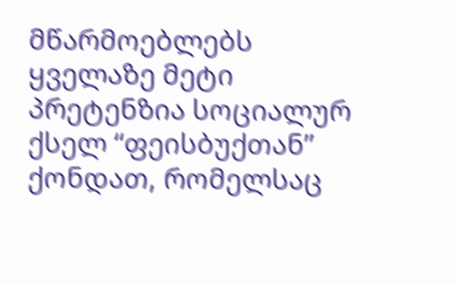მწარმოებლებს ყველაზე მეტი პრეტენზია სოციალურ ქსელ “ფეისბუქთან” ქონდათ, რომელსაც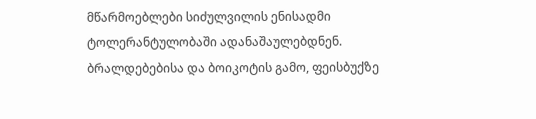მწარმოებლები სიძულვილის ენისადმი ტოლერანტულობაში ადანაშაულებდნენ. ბრალდებებისა და ბოიკოტის გამო, ფეისბუქზე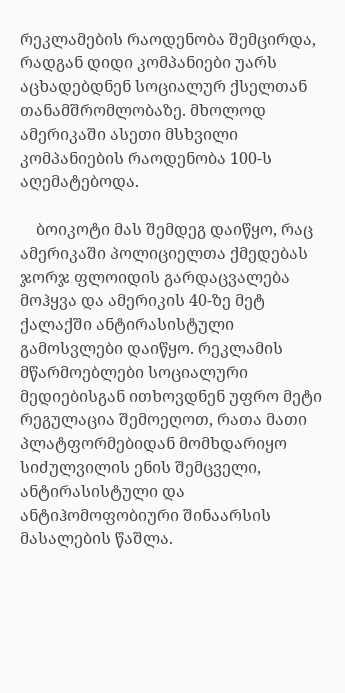რეკლამების რაოდენობა შემცირდა, რადგან დიდი კომპანიები უარს აცხადებდნენ სოციალურ ქსელთან თანამშრომლობაზე. მხოლოდ ამერიკაში ასეთი მსხვილი კომპანიების რაოდენობა 100-ს აღემატებოდა.

    ბოიკოტი მას შემდეგ დაიწყო, რაც ამერიკაში პოლიციელთა ქმედებას ჯორჯ ფლოიდის გარდაცვალება მოჰყვა და ამერიკის 40-ზე მეტ ქალაქში ანტირასისტული გამოსვლები დაიწყო. რეკლამის მწარმოებლები სოციალური მედიებისგან ითხოვდნენ უფრო მეტი რეგულაცია შემოეღოთ, რათა მათი პლატფორმებიდან მომხდარიყო სიძულვილის ენის შემცველი, ანტირასისტული და ანტიჰომოფობიური შინაარსის მასალების წაშლა.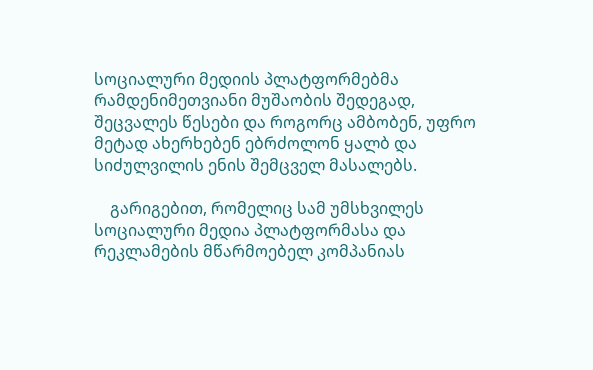სოციალური მედიის პლატფორმებმა რამდენიმეთვიანი მუშაობის შედეგად, შეცვალეს წესები და როგორც ამბობენ, უფრო მეტად ახერხებენ ებრძოლონ ყალბ და სიძულვილის ენის შემცველ მასალებს.

    გარიგებით, რომელიც სამ უმსხვილეს სოციალური მედია პლატფორმასა და რეკლამების მწარმოებელ კომპანიას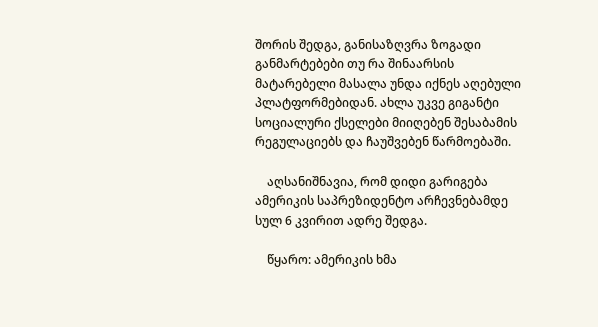შორის შედგა, განისაზღვრა ზოგადი განმარტებები თუ რა შინაარსის მატარებელი მასალა უნდა იქნეს აღებული პლატფორმებიდან. ახლა უკვე გიგანტი სოციალური ქსელები მიიღებენ შესაბამის რეგულაციებს და ჩაუშვებენ წარმოებაში.

    აღსანიშნავია, რომ დიდი გარიგება ამერიკის საპრეზიდენტო არჩევნებამდე სულ 6 კვირით ადრე შედგა.

    წყარო: ამერიკის ხმა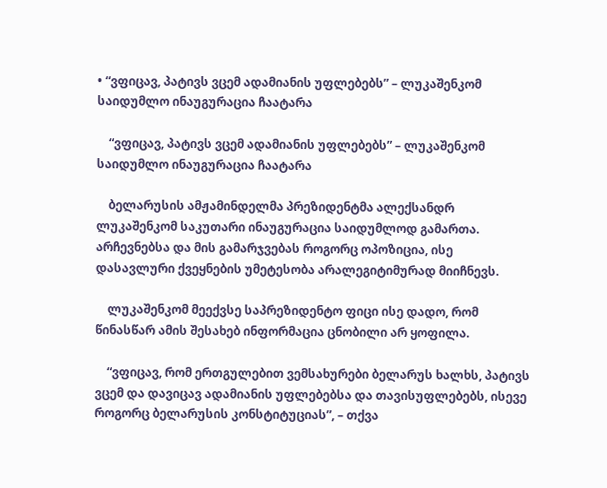• “ვფიცავ, პატივს ვცემ ადამიანის უფლებებს” – ლუკაშენკომ საიდუმლო ინაუგურაცია ჩაატარა

    “ვფიცავ, პატივს ვცემ ადამიანის უფლებებს” – ლუკაშენკომ საიდუმლო ინაუგურაცია ჩაატარა

    ბელარუსის ამჟამინდელმა პრეზიდენტმა ალექსანდრ ლუკაშენკომ საკუთარი ინაუგურაცია საიდუმლოდ გამართა. არჩევნებსა და მის გამარჯვებას როგორც ოპოზიცია, ისე დასავლური ქვეყნების უმეტესობა არალეგიტიმურად მიიჩნევს.

    ლუკაშენკომ მეექვსე საპრეზიდენტო ფიცი ისე დადო, რომ წინასწარ ამის შესახებ ინფორმაცია ცნობილი არ ყოფილა.

    “ვფიცავ, რომ ერთგულებით ვემსახურები ბელარუს ხალხს, პატივს ვცემ და დავიცავ ადამიანის უფლებებსა და თავისუფლებებს, ისევე როგორც ბელარუსის კონსტიტუციას”, – თქვა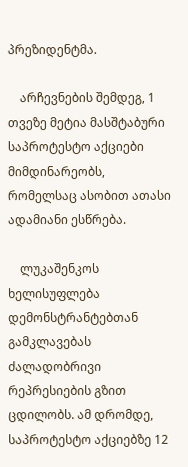პრეზიდენტმა.

    არჩევნების შემდეგ, 1 თვეზე მეტია მასშტაბური საპროტესტო აქციები მიმდინარეობს, რომელსაც ასობით ათასი ადამიანი ესწრება.

    ლუკაშენკოს ხელისუფლება დემონსტრანტებთან გამკლავებას ძალადობრივი რეპრესიების გზით ცდილობს. ამ დრომდე, საპროტესტო აქციებზე 12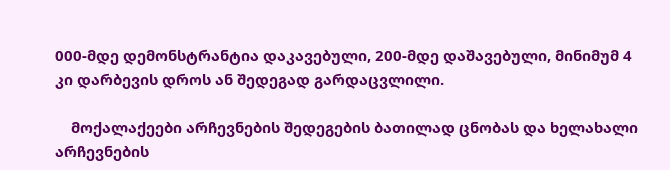000-მდე დემონსტრანტია დაკავებული, 200-მდე დაშავებული, მინიმუმ 4 კი დარბევის დროს ან შედეგად გარდაცვლილი.

    მოქალაქეები არჩევნების შედეგების ბათილად ცნობას და ხელახალი არჩევნების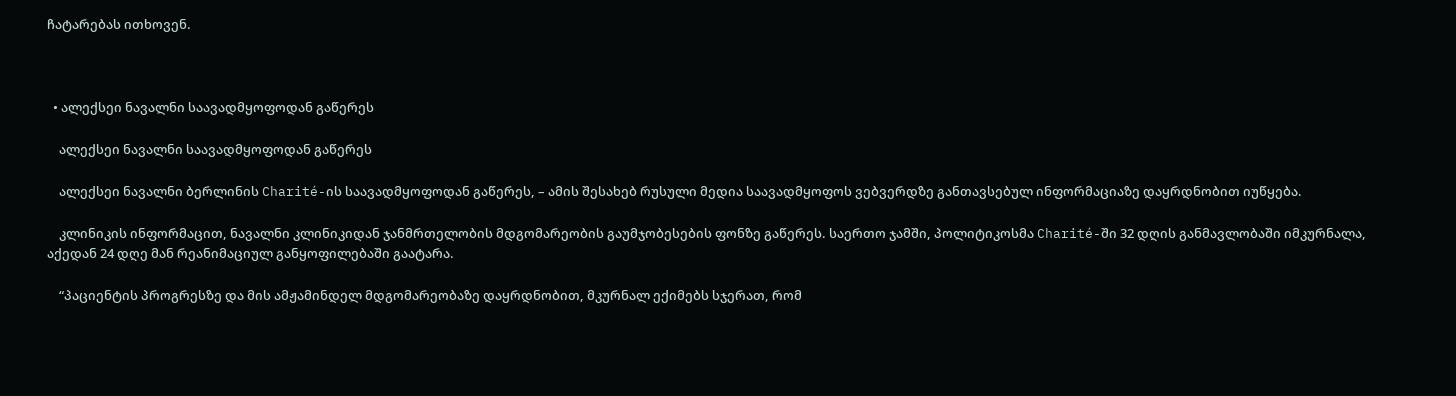ჩატარებას ითხოვენ.



  • ალექსეი ნავალნი საავადმყოფოდან გაწერეს

    ალექსეი ნავალნი საავადმყოფოდან გაწერეს

    ალექსეი ნავალნი ბერლინის Charité-ის საავადმყოფოდან გაწერეს, – ამის შესახებ რუსული მედია საავადმყოფოს ვებვერდზე განთავსებულ ინფორმაციაზე დაყრდნობით იუწყება.

    კლინიკის ინფორმაცით, ნავალნი კლინიკიდან ჯანმრთელობის მდგომარეობის გაუმჯობესების ფონზე გაწერეს. საერთო ჯამში, პოლიტიკოსმა Charité-ში 32 დღის განმავლობაში იმკურნალა, აქედან 24 დღე მან რეანიმაციულ განყოფილებაში გაატარა.

    “პაციენტის პროგრესზე და მის ამჟამინდელ მდგომარეობაზე დაყრდნობით, მკურნალ ექიმებს სჯერათ, რომ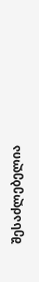შესაძლებელია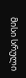მისი სრული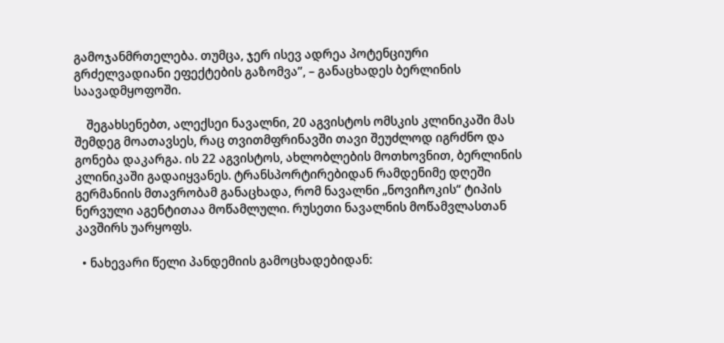გამოჯანმრთელება. თუმცა, ჯერ ისევ ადრეა პოტენციური გრძელვადიანი ეფექტების გაზომვა”, – განაცხადეს ბერლინის საავადმყოფოში.

    შეგახსენებთ, ალექსეი ნავალნი, 20 აგვისტოს ომსკის კლინიკაში მას შემდეგ მოათავსეს, რაც თვითმფრინავში თავი შეუძლოდ იგრძნო და გონება დაკარგა. ის 22 აგვისტოს, ახლობლების მოთხოვნით, ბერლინის კლინიკაში გადაიყვანეს. ტრანსპორტირებიდან რამდენიმე დღეში გერმანიის მთავრობამ განაცხადა, რომ ნავალნი „ნოვიჩოკის“ ტიპის ნერვული აგენტითაა მოწამლული. რუსეთი ნავალნის მოწამვლასთან კავშირს უარყოფს.

  • ნახევარი წელი პანდემიის გამოცხადებიდან: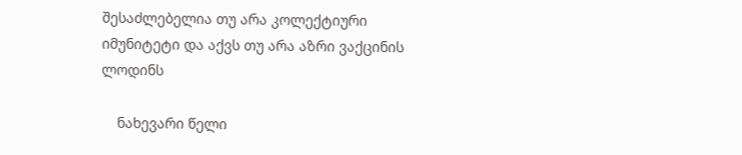შესაძლებელია თუ არა კოლექტიური იმუნიტეტი და აქვს თუ არა აზრი ვაქცინის ლოდინს

    ნახევარი წელი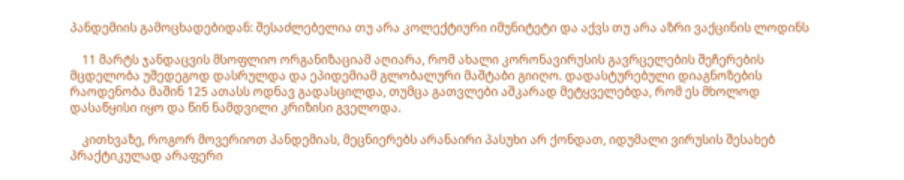პანდემიის გამოცხადებიდან: შესაძლებელია თუ არა კოლექტიური იმუნიტეტი და აქვს თუ არა აზრი ვაქცინის ლოდინს

    11 მარტს ჯანდაცვის მსოფლიო ორგანიზაციამ აღიარა, რომ ახალი კორონავირუსის გავრცელების შეჩერების მცდელობა უშედეგოდ დასრულდა და ეპიდემიამ გლობალური მაშტაბი გიიღო. დადასტურებული დიაგნოზების რაოდენობა მაშინ 125 ათასს ოდნავ გადასცილდა, თუმცა გათვლები აშკარად მეტყველებდა, რომ ეს მხოლოდ დასაწყისი იყო და წინ ნამდვილი კრიზისი გველოდა.

    კითხვაზე, როგორ მოვერიოთ პანდემიას, მეცნიერებს არანაირი პასუხი არ ქონდათ, იდუმალი ვირუსის შესახებ პრაქტიკულად არაფერი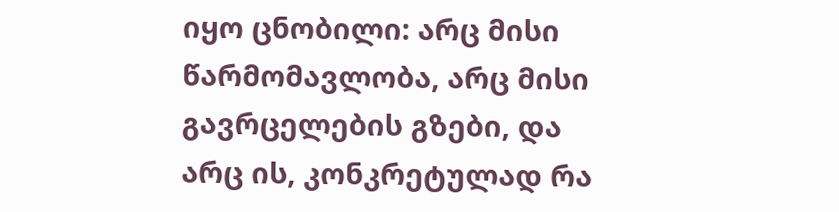იყო ცნობილი: არც მისი წარმომავლობა, არც მისი გავრცელების გზები, და არც ის, კონკრეტულად რა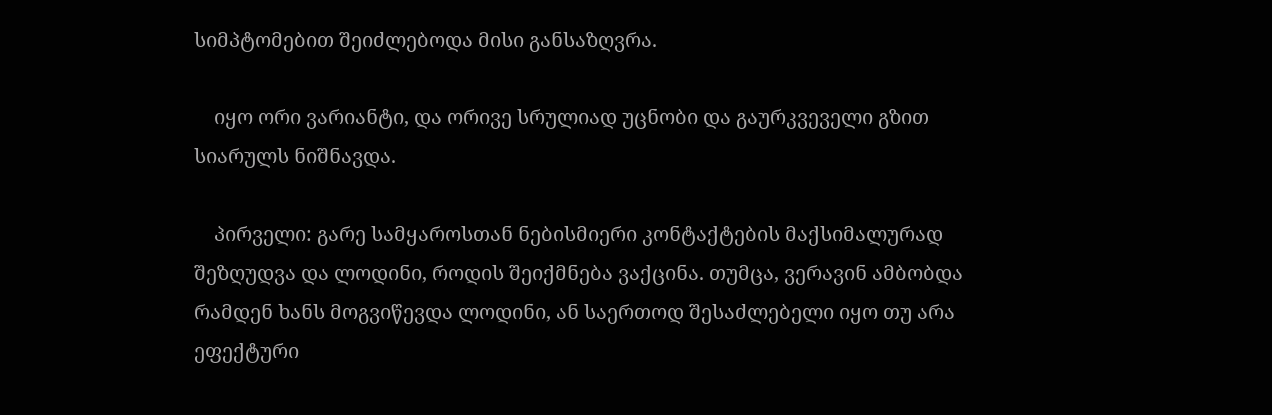სიმპტომებით შეიძლებოდა მისი განსაზღვრა.

    იყო ორი ვარიანტი, და ორივე სრულიად უცნობი და გაურკვეველი გზით სიარულს ნიშნავდა.

    პირველი: გარე სამყაროსთან ნებისმიერი კონტაქტების მაქსიმალურად შეზღუდვა და ლოდინი, როდის შეიქმნება ვაქცინა. თუმცა, ვერავინ ამბობდა რამდენ ხანს მოგვიწევდა ლოდინი, ან საერთოდ შესაძლებელი იყო თუ არა ეფექტური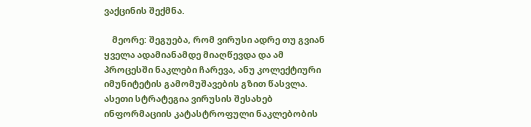ვაქცინის შექმნა.

    მეორე: შეგუება, რომ ვირუსი ადრე თუ გვიან ყველა ადამიანამდე მიაღწევდა და ამ პროცესში ნაკლები ჩარევა, ანუ კოლექტიური იმუნიტეტის გამომუშავების გზით წასვლა. ასეთი სტრატეგია ვირუსის შესახებ ინფორმაციის კატასტროფული ნაკლებობის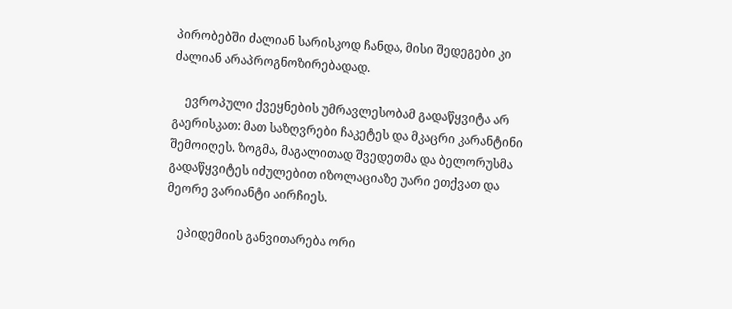პირობებში ძალიან სარისკოდ ჩანდა, მისი შედეგები კი ძალიან არაპროგნოზირებადად.

    ევროპული ქვეყნების უმრავლესობამ გადაწყვიტა არ გაერისკათ: მათ საზღვრები ჩაკეტეს და მკაცრი კარანტინი შემოიღეს. ზოგმა, მაგალითად შვედეთმა და ბელორუსმა გადაწყვიტეს იძულებით იზოლაციაზე უარი ეთქვათ და მეორე ვარიანტი აირჩიეს.

    ეპიდემიის განვითარება ორი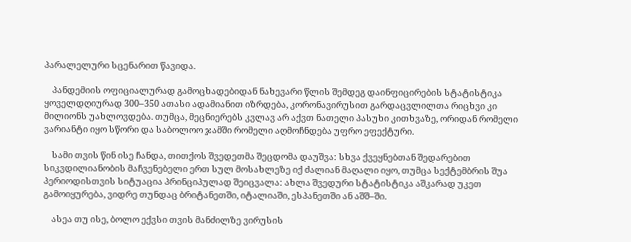პარალელური სცენარით წავიდა.

    პანდემიის ოფიციალურად გამოცხადებიდან ნახევარი წლის შემდეგ დაინფიცირების სტატისტიკა ყოველდღიურად 300–350 ათასი ადამიანით იზრდება, კორონავირუსით გარდაცვლილთა რიცხვი კი მილიონს უახლოვდება. თუმცა, მეცნიერებს კვლავ არ აქვთ ნათელი პასუხი კითხვაზე, ორიდან რომელი ვარიანტი იყო სწორი და საბოლოო ჯამში რომელი აღმოჩნდება უფრო ეფექტური.

    სამი თვის წინ ისე ჩანდა, თითქოს შვედეთმა შეცდომა დაუშვა: სხვა ქვეყნებთან შედარებით სიკვდილიანობის მაჩვენებელი ერთ სულ მოსახლეზე იქ ძალიან მაღალი იყო, თუმცა სექტემბრის შუა პერიოდისთვის სიტუაცია პრინციპულად შეიცვალა: ახლა შვედური სტატისტიკა აშკარად უკეთ გამოიყურება, ვიდრე თუნდაც ბრიტანეთში, იტალიაში, ესპანეთში ან აშშ–ში.

    ასეა თუ ისე, ბოლო ექვსი თვის მანძილზე ვირუსის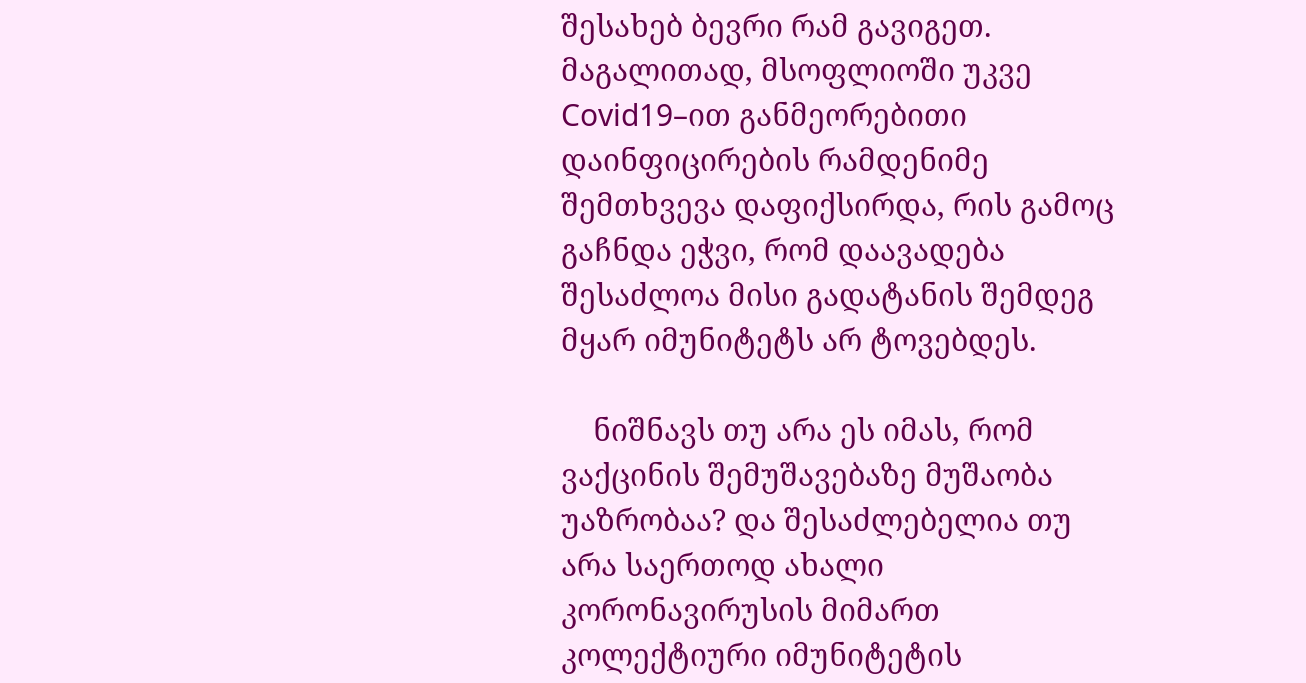შესახებ ბევრი რამ გავიგეთ. მაგალითად, მსოფლიოში უკვე Covid19–ით განმეორებითი დაინფიცირების რამდენიმე შემთხვევა დაფიქსირდა, რის გამოც გაჩნდა ეჭვი, რომ დაავადება შესაძლოა მისი გადატანის შემდეგ მყარ იმუნიტეტს არ ტოვებდეს.

    ნიშნავს თუ არა ეს იმას, რომ ვაქცინის შემუშავებაზე მუშაობა უაზრობაა? და შესაძლებელია თუ არა საერთოდ ახალი კორონავირუსის მიმართ კოლექტიური იმუნიტეტის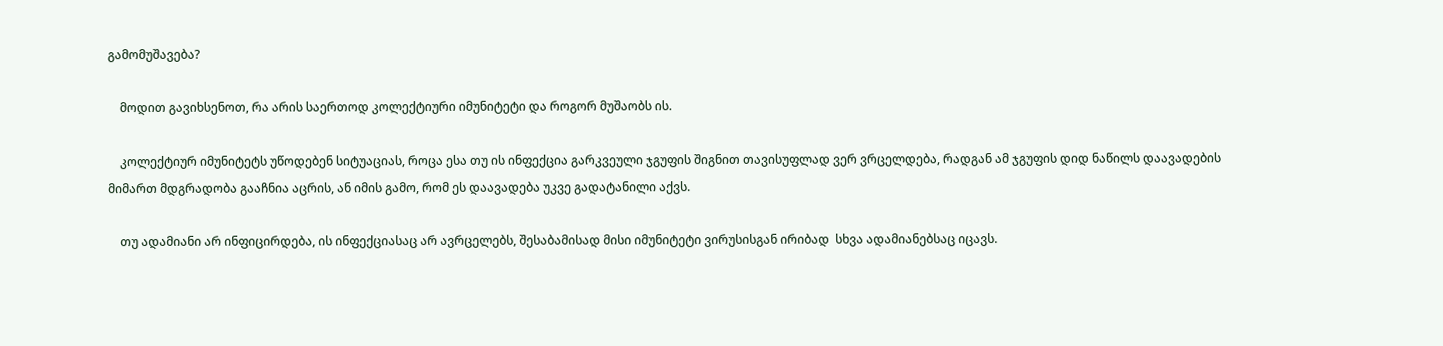გამომუშავება?

    მოდით გავიხსენოთ, რა არის საერთოდ კოლექტიური იმუნიტეტი და როგორ მუშაობს ის.

    კოლექტიურ იმუნიტეტს უწოდებენ სიტუაციას, როცა ესა თუ ის ინფექცია გარკვეული ჯგუფის შიგნით თავისუფლად ვერ ვრცელდება, რადგან ამ ჯგუფის დიდ ნაწილს დაავადების მიმართ მდგრადობა გააჩნია აცრის, ან იმის გამო, რომ ეს დაავადება უკვე გადატანილი აქვს.

    თუ ადამიანი არ ინფიცირდება, ის ინფექციასაც არ ავრცელებს, შესაბამისად მისი იმუნიტეტი ვირუსისგან ირიბად  სხვა ადამიანებსაც იცავს.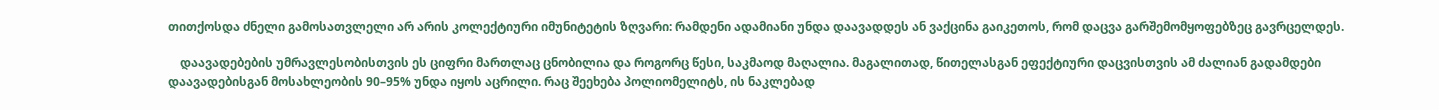თითქოსდა ძნელი გამოსათვლელი არ არის კოლექტიური იმუნიტეტის ზღვარი: რამდენი ადამიანი უნდა დაავადდეს ან ვაქცინა გაიკეთოს, რომ დაცვა გარშემომყოფებზეც გავრცელდეს.

    დაავადებების უმრავლესობისთვის ეს ციფრი მართლაც ცნობილია და როგორც წესი, საკმაოდ მაღალია. მაგალითად, წითელასგან ეფექტიური დაცვისთვის ამ ძალიან გადამდები დაავადებისგან მოსახლეობის 90–95% უნდა იყოს აცრილი. რაც შეეხება პოლიომელიტს, ის ნაკლებად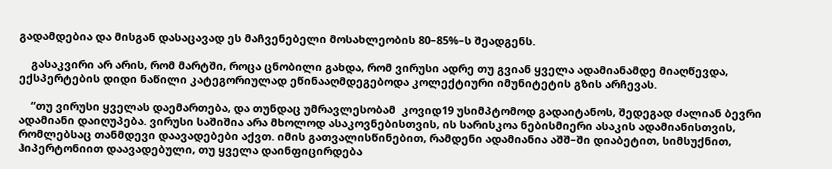გადამდებია და მისგან დასაცავად ეს მაჩვენებელი მოსახლეობის 80–85%–ს შეადგენს.

    გასაკვირი არ არის, რომ მარტში, როცა ცნობილი გახდა, რომ ვირუსი ადრე თუ გვიან ყველა ადამიანამდე მიაღწევდა, ექსპერტების დიდი ნაწილი კატეგორიულად ეწინააღმდეგებოდა კოლექტიური იმუნიტეტის გზის არჩევას.

    “თუ ვირუსი ყველას დაემართება, და თუნდაც უმრავლესობამ  კოვიდ19 უსიმპტომოდ გადაიტანოს, შედეგად ძალიან ბევრი ადამიანი დაიღუპება. ვირუსი საშიშია არა მხოლოდ ასაკოვნებისთვის, ის სარისკოა ნებისმიერი ასაკის ადამიანისთვის, რომლებსაც თანმდევი დაავადებები აქვთ. იმის გათვალისწინებით, რამდენი ადამიანია აშშ–ში დიაბეტით, სიმსუქნით, ჰიპერტონიით დაავადებული, თუ ყველა დაინფიცირდება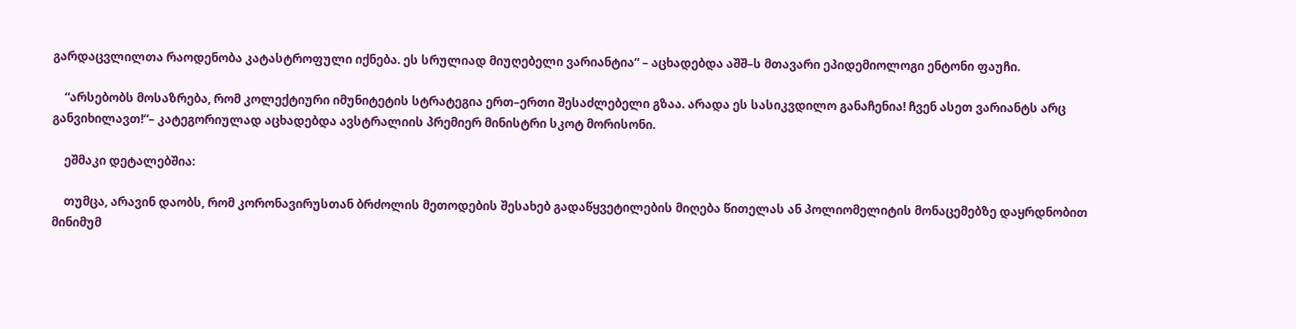გარდაცვლილთა რაოდენობა კატასტროფული იქნება. ეს სრულიად მიუღებელი ვარიანტია“ – აცხადებდა აშშ–ს მთავარი ეპიდემიოლოგი ენტონი ფაუჩი.

    “არსებობს მოსაზრება, რომ კოლექტიური იმუნიტეტის სტრატეგია ერთ–ერთი შესაძლებელი გზაა. არადა ეს სასიკვდილო განაჩენია! ჩვენ ასეთ ვარიანტს არც განვიხილავთ!“– კატეგორიულად აცხადებდა ავსტრალიის პრემიერ მინისტრი სკოტ მორისონი.

    ეშმაკი დეტალებშია:

    თუმცა, არავინ დაობს, რომ კორონავირუსთან ბრძოლის მეთოდების შესახებ გადაწყვეტილების მიღება წითელას ან პოლიომელიტის მონაცემებზე დაყრდნობით მინიმუმ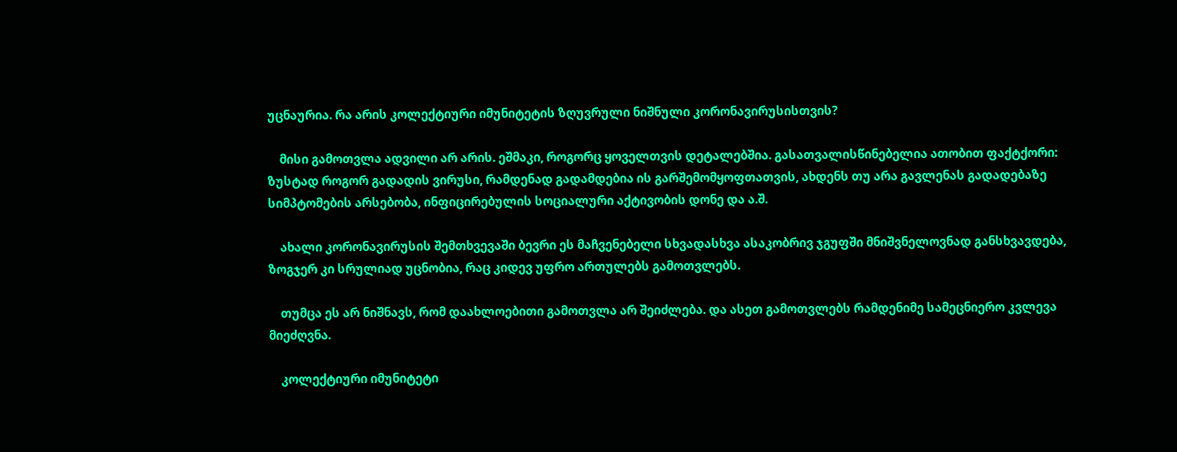უცნაურია. რა არის კოლექტიური იმუნიტეტის ზღუვრული ნიშნული კორონავირუსისთვის?

    მისი გამოთვლა ადვილი არ არის. ეშმაკი, როგორც ყოველთვის დეტალებშია. გასათვალისწინებელია ათობით ფაქტქორი: ზუსტად როგორ გადადის ვირუსი, რამდენად გადამდებია ის გარშემომყოფთათვის, ახდენს თუ არა გავლენას გადადებაზე სიმპტომების არსებობა, ინფიცირებულის სოციალური აქტივობის დონე და ა.შ.

    ახალი კორონავირუსის შემთხვევაში ბევრი ეს მაჩვენებელი სხვადასხვა ასაკობრივ ჯგუფში მნიშვნელოვნად განსხვავდება, ზოგჯერ კი სრულიად უცნობია, რაც კიდევ უფრო ართულებს გამოთვლებს.

    თუმცა ეს არ ნიშნავს, რომ დაახლოებითი გამოთვლა არ შეიძლება. და ასეთ გამოთვლებს რამდენიმე სამეცნიერო კვლევა მიეძღვნა.

    კოლექტიური იმუნიტეტი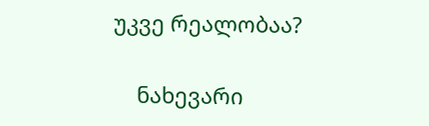უკვე რეალობაა?

    ნახევარი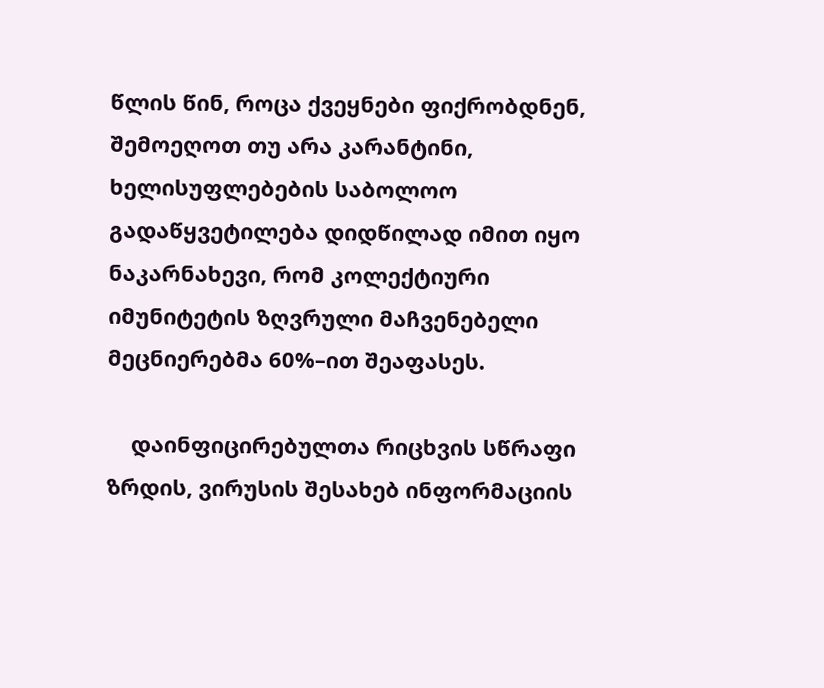წლის წინ, როცა ქვეყნები ფიქრობდნენ, შემოეღოთ თუ არა კარანტინი, ხელისუფლებების საბოლოო გადაწყვეტილება დიდწილად იმით იყო ნაკარნახევი, რომ კოლექტიური იმუნიტეტის ზღვრული მაჩვენებელი მეცნიერებმა 60%–ით შეაფასეს.

    დაინფიცირებულთა რიცხვის სწრაფი ზრდის, ვირუსის შესახებ ინფორმაციის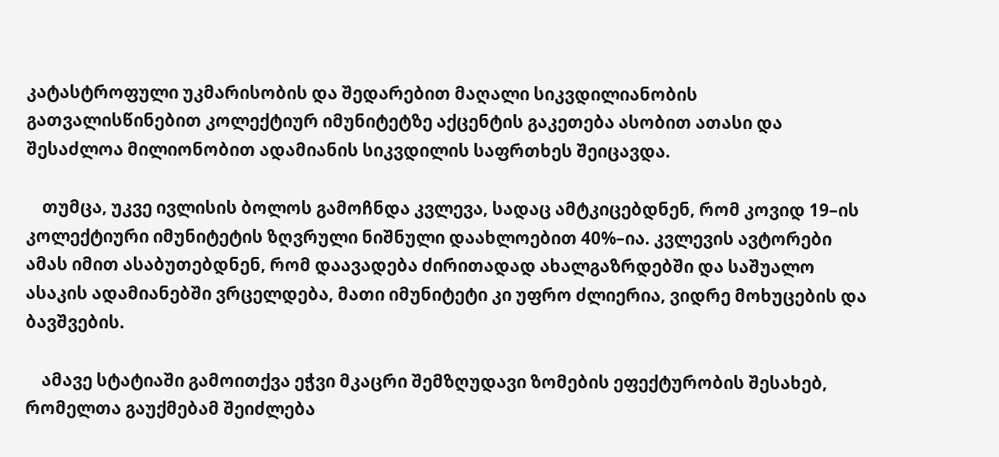კატასტროფული უკმარისობის და შედარებით მაღალი სიკვდილიანობის გათვალისწინებით კოლექტიურ იმუნიტეტზე აქცენტის გაკეთება ასობით ათასი და შესაძლოა მილიონობით ადამიანის სიკვდილის საფრთხეს შეიცავდა.

    თუმცა, უკვე ივლისის ბოლოს გამოჩნდა კვლევა, სადაც ამტკიცებდნენ, რომ კოვიდ 19–ის კოლექტიური იმუნიტეტის ზღვრული ნიშნული დაახლოებით 40%–ია. კვლევის ავტორები ამას იმით ასაბუთებდნენ, რომ დაავადება ძირითადად ახალგაზრდებში და საშუალო ასაკის ადამიანებში ვრცელდება, მათი იმუნიტეტი კი უფრო ძლიერია, ვიდრე მოხუცების და ბავშვების.

    ამავე სტატიაში გამოითქვა ეჭვი მკაცრი შემზღუდავი ზომების ეფექტურობის შესახებ, რომელთა გაუქმებამ შეიძლება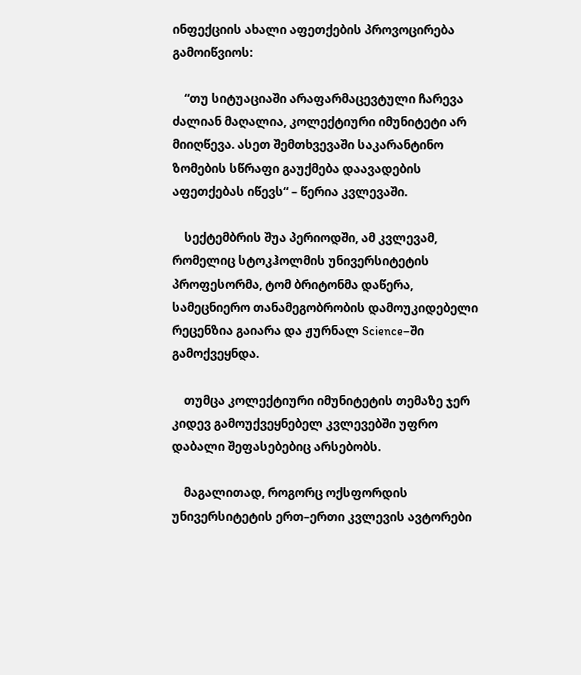ინფექციის ახალი აფეთქების პროვოცირება გამოიწვიოს:

    “თუ სიტუაციაში არაფარმაცევტული ჩარევა ძალიან მაღალია, კოლექტიური იმუნიტეტი არ მიიღწევა. ასეთ შემთხვევაში საკარანტინო ზომების სწრაფი გაუქმება დაავადების აფეთქებას იწევს“ – წერია კვლევაში.

    სექტემბრის შუა პერიოდში, ამ კვლევამ, რომელიც სტოკჰოლმის უნივერსიტეტის პროფესორმა, ტომ ბრიტონმა დაწერა, სამეცნიერო თანამეგობრობის დამოუკიდებელი რეცენზია გაიარა და ჟურნალ Science–ში გამოქვეყნდა.

    თუმცა კოლექტიური იმუნიტეტის თემაზე ჯერ კიდევ გამოუქვეყნებელ კვლევებში უფრო დაბალი შეფასებებიც არსებობს.

    მაგალითად, როგორც ოქსფორდის უნივერსიტეტის ერთ–ერთი კვლევის ავტორები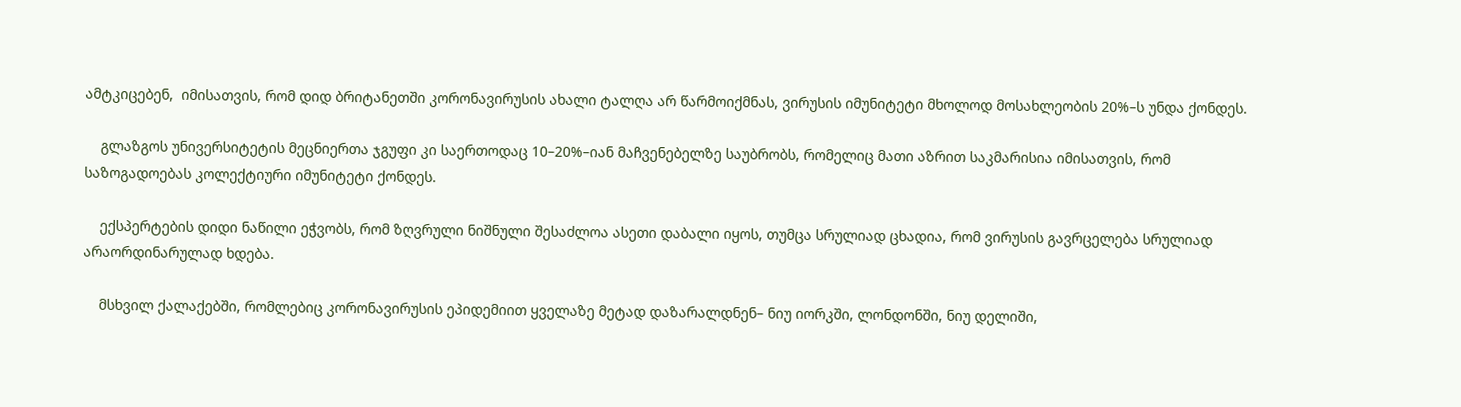ამტკიცებენ,  იმისათვის, რომ დიდ ბრიტანეთში კორონავირუსის ახალი ტალღა არ წარმოიქმნას, ვირუსის იმუნიტეტი მხოლოდ მოსახლეობის 20%–ს უნდა ქონდეს.

    გლაზგოს უნივერსიტეტის მეცნიერთა ჯგუფი კი საერთოდაც 10–20%–იან მაჩვენებელზე საუბრობს, რომელიც მათი აზრით საკმარისია იმისათვის, რომ საზოგადოებას კოლექტიური იმუნიტეტი ქონდეს.

    ექსპერტების დიდი ნაწილი ეჭვობს, რომ ზღვრული ნიშნული შესაძლოა ასეთი დაბალი იყოს, თუმცა სრულიად ცხადია, რომ ვირუსის გავრცელება სრულიად არაორდინარულად ხდება.

    მსხვილ ქალაქებში, რომლებიც კორონავირუსის ეპიდემიით ყველაზე მეტად დაზარალდნენ– ნიუ იორკში, ლონდონში, ნიუ დელიში,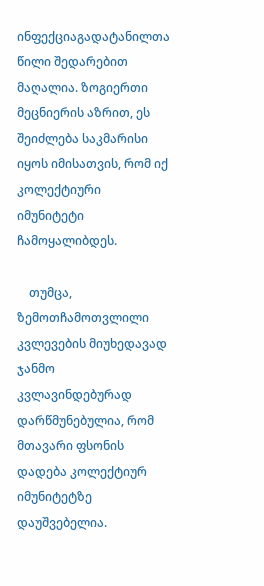ინფექციაგადატანილთა წილი შედარებით მაღალია. ზოგიერთი მეცნიერის აზრით, ეს შეიძლება საკმარისი იყოს იმისათვის, რომ იქ კოლექტიური იმუნიტეტი ჩამოყალიბდეს.

    თუმცა, ზემოთჩამოთვლილი კვლევების მიუხედავად ჯანმო კვლავინდებურად დარწმუნებულია, რომ მთავარი ფსონის დადება კოლექტიურ იმუნიტეტზე დაუშვებელია.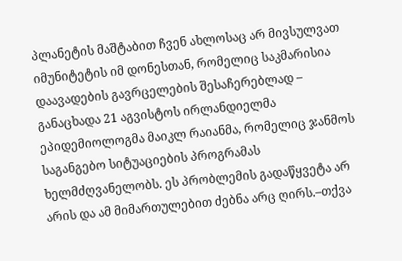პლანეტის მაშტაბით ჩვენ ახლოსაც არ მივსულვათ იმუნიტეტის იმ დონესთან, რომელიც საკმარისია დაავადების გავრცელების შესაჩერებლად – განაცხადა 21 აგვისტოს ირლანდიელმა ეპიდემიოლოგმა მაიკლ რაიანმა, რომელიც ჯანმოს საგანგებო სიტუაციების პროგრამას ხელმძღვანელობს. ეს პრობლემის გადაწყვეტა არ არის და ამ მიმართულებით ძებნა არც ღირს.–თქვა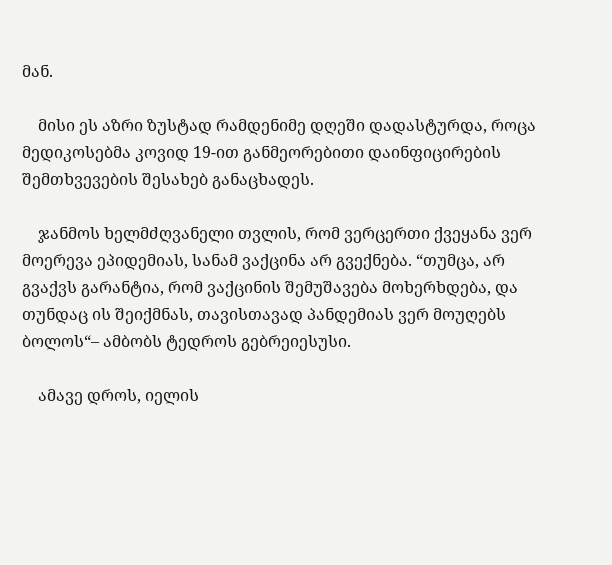მან.

    მისი ეს აზრი ზუსტად რამდენიმე დღეში დადასტურდა, როცა მედიკოსებმა კოვიდ 19-ით განმეორებითი დაინფიცირების შემთხვევების შესახებ განაცხადეს.

    ჯანმოს ხელმძღვანელი თვლის, რომ ვერცერთი ქვეყანა ვერ მოერევა ეპიდემიას, სანამ ვაქცინა არ გვექნება. “თუმცა, არ გვაქვს გარანტია, რომ ვაქცინის შემუშავება მოხერხდება, და თუნდაც ის შეიქმნას, თავისთავად პანდემიას ვერ მოუღებს ბოლოს“– ამბობს ტედროს გებრეიესუსი.

    ამავე დროს, იელის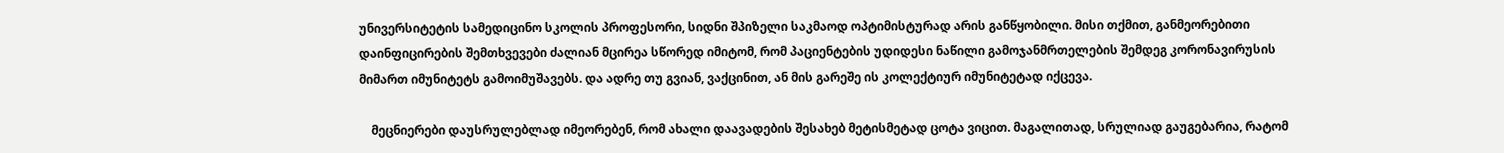უნივერსიტეტის სამედიცინო სკოლის პროფესორი, სიდნი შპიზელი საკმაოდ ოპტიმისტურად არის განწყობილი. მისი თქმით, განმეორებითი დაინფიცირების შემთხვევები ძალიან მცირეა სწორედ იმიტომ, რომ პაციენტების უდიდესი ნაწილი გამოჯანმრთელების შემდეგ კორონავირუსის მიმართ იმუნიტეტს გამოიმუშავებს. და ადრე თუ გვიან, ვაქცინით, ან მის გარეშე ის კოლექტიურ იმუნიტეტად იქცევა.

    მეცნიერები დაუსრულებლად იმეორებენ, რომ ახალი დაავადების შესახებ მეტისმეტად ცოტა ვიცით. მაგალითად, სრულიად გაუგებარია, რატომ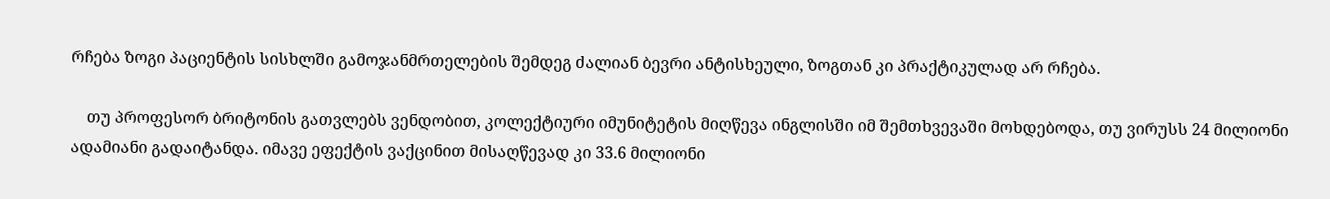რჩება ზოგი პაციენტის სისხლში გამოჯანმრთელების შემდეგ ძალიან ბევრი ანტისხეული, ზოგთან კი პრაქტიკულად არ რჩება.

    თუ პროფესორ ბრიტონის გათვლებს ვენდობით, კოლექტიური იმუნიტეტის მიღწევა ინგლისში იმ შემთხვევაში მოხდებოდა, თუ ვირუსს 24 მილიონი ადამიანი გადაიტანდა. იმავე ეფექტის ვაქცინით მისაღწევად კი 33.6 მილიონი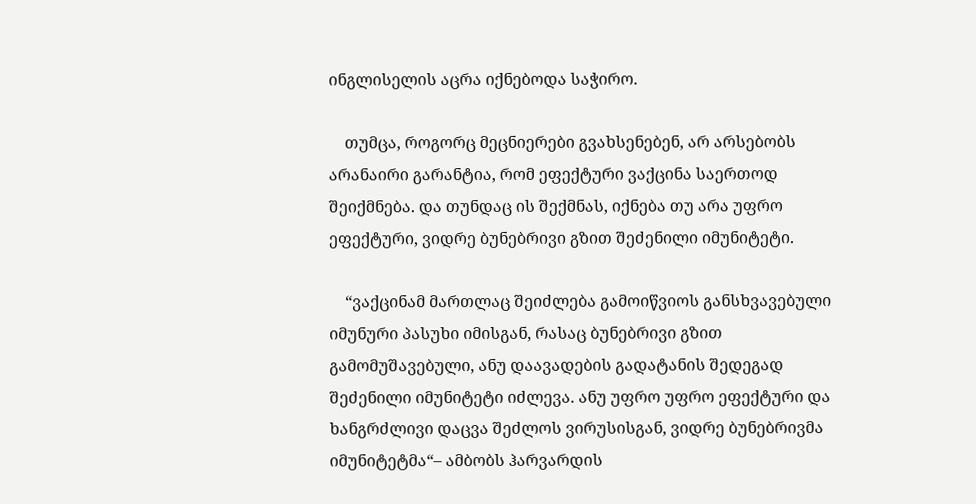ინგლისელის აცრა იქნებოდა საჭირო.

    თუმცა, როგორც მეცნიერები გვახსენებენ, არ არსებობს არანაირი გარანტია, რომ ეფექტური ვაქცინა საერთოდ შეიქმნება. და თუნდაც ის შექმნას, იქნება თუ არა უფრო ეფექტური, ვიდრე ბუნებრივი გზით შეძენილი იმუნიტეტი.

    “ვაქცინამ მართლაც შეიძლება გამოიწვიოს განსხვავებული იმუნური პასუხი იმისგან, რასაც ბუნებრივი გზით გამომუშავებული, ანუ დაავადების გადატანის შედეგად შეძენილი იმუნიტეტი იძლევა. ანუ უფრო უფრო ეფექტური და ხანგრძლივი დაცვა შეძლოს ვირუსისგან, ვიდრე ბუნებრივმა იმუნიტეტმა“– ამბობს ჰარვარდის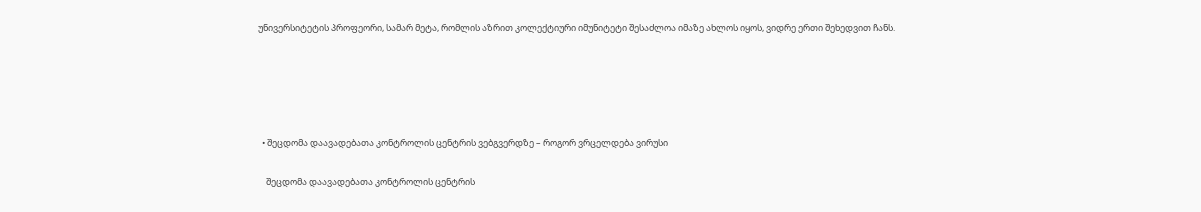უნივერსიტეტის პროფეორი, სამარ მეტა, რომლის აზრით კოლექტიური იმუნიტეტი შესაძლოა იმაზე ახლოს იყოს, ვიდრე ერთი შეხედვით ჩანს.





  • შეცდომა დაავადებათა კონტროლის ცენტრის ვებგვერდზე – როგორ ვრცელდება ვირუსი

    შეცდომა დაავადებათა კონტროლის ცენტრის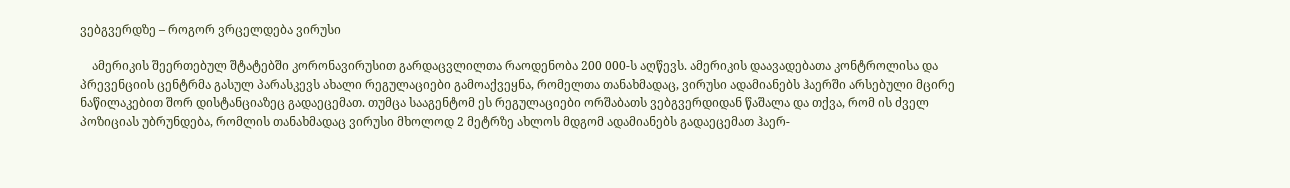ვებგვერდზე – როგორ ვრცელდება ვირუსი

    ამერიკის შეერთებულ შტატებში კორონავირუსით გარდაცვლილთა რაოდენობა 200 000-ს აღწევს. ამერიკის დაავადებათა კონტროლისა და პრევენციის ცენტრმა გასულ პარასკევს ახალი რეგულაციები გამოაქვეყნა, რომელთა თანახმადაც, ვირუსი ადამიანებს ჰაერში არსებული მცირე ნაწილაკებით შორ დისტანციაზეც გადაეცემათ. თუმცა სააგენტომ ეს რეგულაციები ორშაბათს ვებგვერდიდან წაშალა და თქვა, რომ ის ძველ პოზიციას უბრუნდება, რომლის თანახმადაც ვირუსი მხოლოდ 2 მეტრზე ახლოს მდგომ ადამიანებს გადაეცემათ ჰაერ-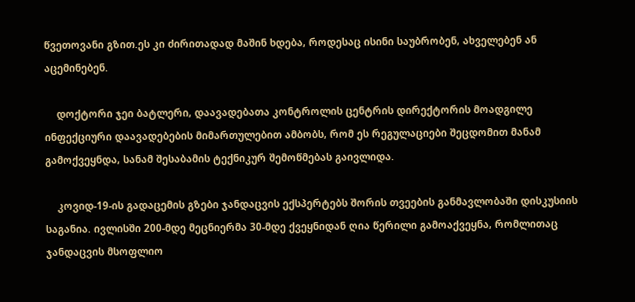წვეთოვანი გზით.ეს კი ძირითადად მაშინ ხდება, როდესაც ისინი საუბრობენ, ახველებენ ან აცემინებენ.

    დოქტორი ჯეი ბატლერი, დაავადებათა კონტროლის ცენტრის დირექტორის მოადგილე ინფექციური დაავადებების მიმართულებით ამბობს, რომ ეს რეგულაციები შეცდომით მანამ გამოქვეყნდა, სანამ შესაბამის ტექნიკურ შემოწმებას გაივლიდა.

    კოვიდ-19-ის გადაცემის გზები ჯანდაცვის ექსპერტებს შორის თვეების განმავლობაში დისკუსიის საგანია. ივლისში 200-მდე მეცნიერმა 30-მდე ქვეყნიდან ღია წერილი გამოაქვეყნა, რომლითაც ჯანდაცვის მსოფლიო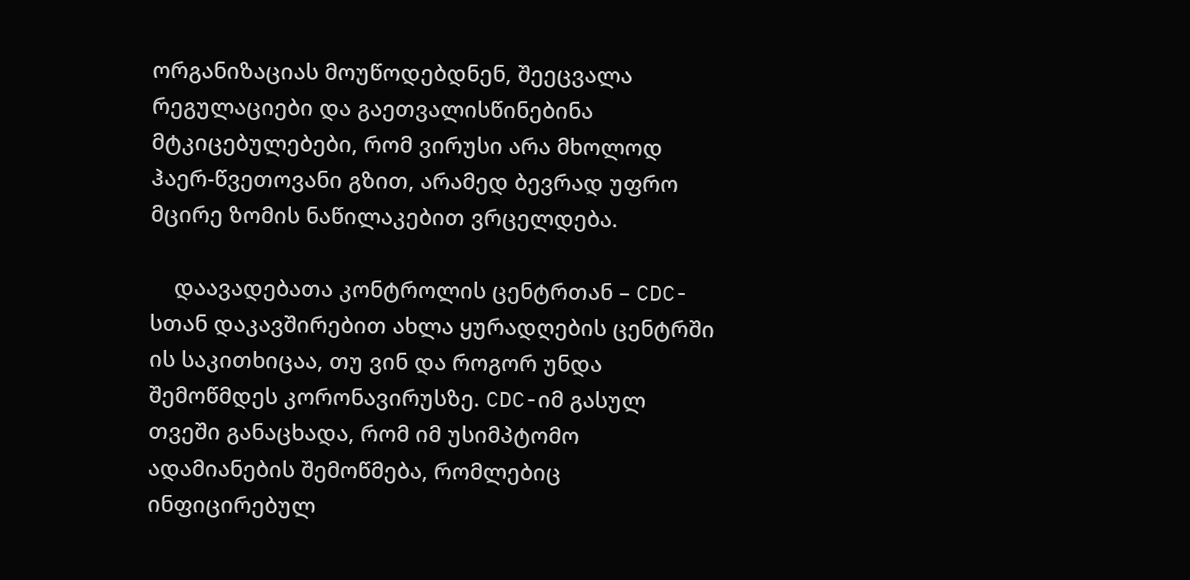ორგანიზაციას მოუწოდებდნენ, შეეცვალა რეგულაციები და გაეთვალისწინებინა მტკიცებულებები, რომ ვირუსი არა მხოლოდ ჰაერ-წვეთოვანი გზით, არამედ ბევრად უფრო მცირე ზომის ნაწილაკებით ვრცელდება.

    დაავადებათა კონტროლის ცენტრთან – CDC-სთან დაკავშირებით ახლა ყურადღების ცენტრში ის საკითხიცაა, თუ ვინ და როგორ უნდა შემოწმდეს კორონავირუსზე. CDC-იმ გასულ თვეში განაცხადა, რომ იმ უსიმპტომო ადამიანების შემოწმება, რომლებიც ინფიცირებულ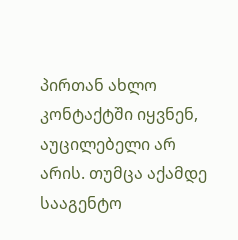პირთან ახლო კონტაქტში იყვნენ, აუცილებელი არ არის. თუმცა აქამდე სააგენტო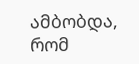ამბობდა, რომ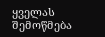ყველას შემოწმება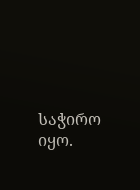საჭირო იყო.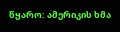წყარო: ამერიკის ხმა